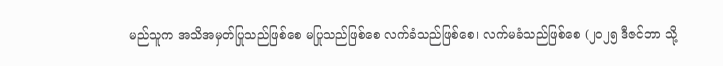မည်သူက အသိအမှတ်ပြုသည်ဖြစ်စေ မပြုသည်ဖြစ်စေ လက်ခံသည်ဖြစ်စေ၊ လက်မခံသည်ဖြစ်စေ (၂၀၂၅ ဒီဇင်ဘာ သို့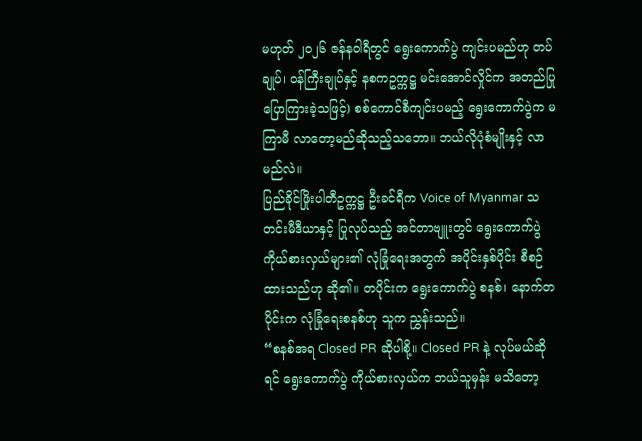မဟုတ် ၂၀၂၆ ဇန်နဝါရီတွင် ရွေးကောက်ပွဲ ကျင်းပမည်ဟု တပ်ချုပ်၊ ဝန်ကြီးချုပ်နှင့် နစကဥက္ကဋ္ဌ မင်းအောင်လှိုင်က အတည်ပြု ပြောကြားခဲ့သဖြင့်) စစ်ကောင်စီကျင်းပမည့် ရွေးကောက်ပွဲက မကြာမီ လာတော့မည်ဆိုသည့်သဘော။ ဘယ်လိုပုံစံမျိုးနှင့် လာမည်လဲ။
ပြည်ခိုင်ဖြိုးပါတီဥက္ကဋ္ဌ ဦးခင်ရီက Voice of Myanmar သတင်းမီဒီယာနှင့် ပြုလုပ်သည့် အင်တာဗျူးတွင် ရွေးကောက်ပွဲကိုယ်စားလှယ်များ၏ လုံခြုံရေးအတွက် အပိုင်းနှစ်ပိုင်း စီစဉ်ထားသည်ဟု ဆို၏။ တပိုင်းက ရွေးကောက်ပွဲ စနစ်၊ နောက်တပိုင်းက လုံခြုံရေးစနစ်ဟု သူက ညွှန်းသည်။
“စနစ်အရ Closed PR ဆိုပါစို့။ Closed PR နဲ့ လုပ်မယ်ဆိုရင် ရွေးကောက်ပွဲ ကိုယ်စားလှယ်က ဘယ်သူမှန်း မသိတော့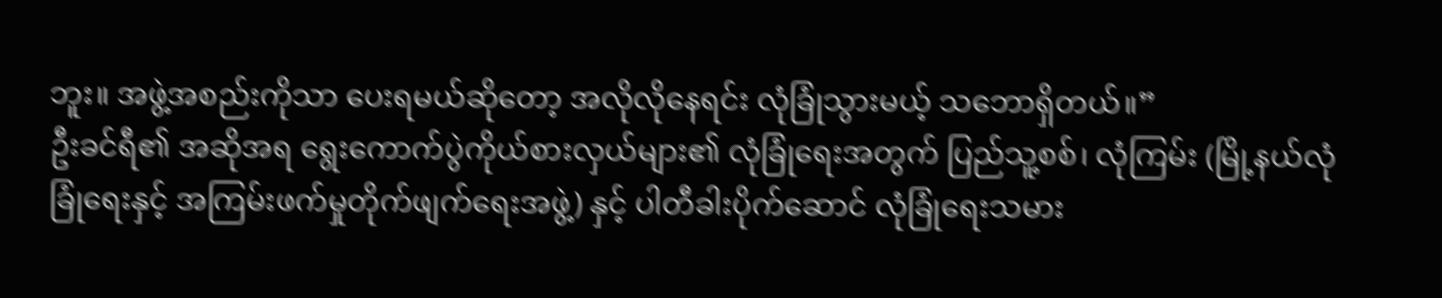ဘူး။ အဖွဲ့အစည်းကိုသာ ပေးရမယ်ဆိုတော့ အလိုလိုနေရင်း လုံခြုံသွားမယ့် သဘောရှိတယ်။”
ဦးခင်ရီ၏ အဆိုအရ ရွေးကောက်ပွဲကိုယ်စားလှယ်များ၏ လုံခြုံရေးအတွက် ပြည်သူ့စစ်၊ လုံကြမ်း (မြို့နယ်လုံခြုံရေးနှင့် အကြမ်းဖက်မှုတိုက်ဖျက်ရေးအဖွဲ့) နှင့် ပါတီခါးပိုက်ဆောင် လုံခြုံရေးသမား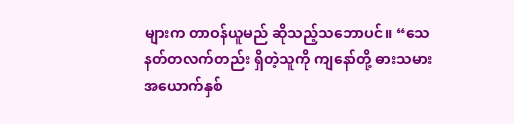များက တာဝန်ယူမည် ဆိုသည့်သဘောပင်။ “သေနတ်တလက်တည်း ရှိတဲ့သူကို ကျနော်တို့ ဓားသမား အယောက်နှစ်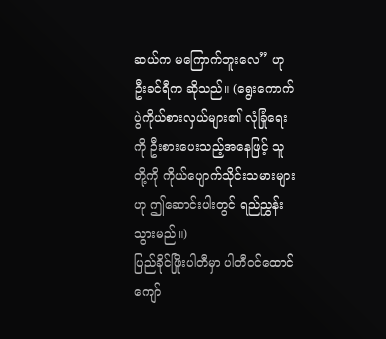ဆယ်က မကြောက်ဘူးလေ” ဟု ဦးခင်ရီက ဆိုသည်။ (ရွေးကောက်ပွဲကိုယ်စားလှယ်များ၏ လုံခြုံရေးကို ဦးစားပေးသည့်အနေဖြင့် သူတို့ကို ကိုယ်ပျောက်သိုင်းသမားများဟု ဤဆောင်းပါးတွင် ရည်ညွှန်းသွားမည်။)
ပြည်ခိုင်ဖြိုးပါတီမှာ ပါတီဝင်ထောင်ကျော်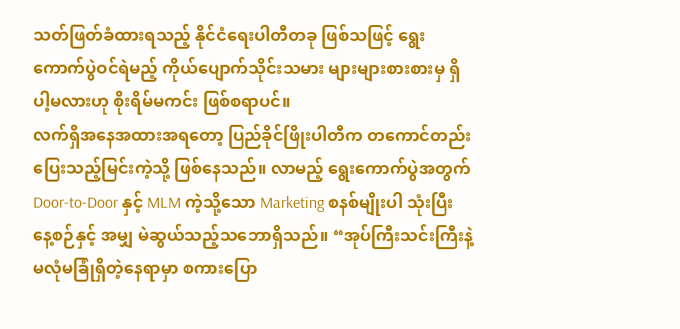သတ်ဖြတ်ခံထားရသည့် နိုင်ငံရေးပါတီတခု ဖြစ်သဖြင့် ရွေးကောက်ပွဲဝင်ရဲမည့် ကိုယ်ပျောက်သိုင်းသမား များများစားစားမှ ရှိပါ့မလားဟု စိုးရိမ်မကင်း ဖြစ်စရာပင်။
လက်ရှိအနေအထားအရတော့ ပြည်ခိုင်ဖြိုးပါတီက တကောင်တည်းပြေးသည့်မြင်းကဲ့သို့ ဖြစ်နေသည်။ လာမည့် ရွေးကောက်ပွဲအတွက် Door-to-Door နှင့် MLM ကဲ့သို့သော Marketing စနစ်မျိုးပါ သုံးပြီး နေ့စဉ်နှင့် အမျှ မဲဆွယ်သည့်သဘောရှိသည်။ “အုပ်ကြီးသင်းကြီးနဲ့ မလုံမခြုံရှိတဲ့နေရာမှာ စကားပြော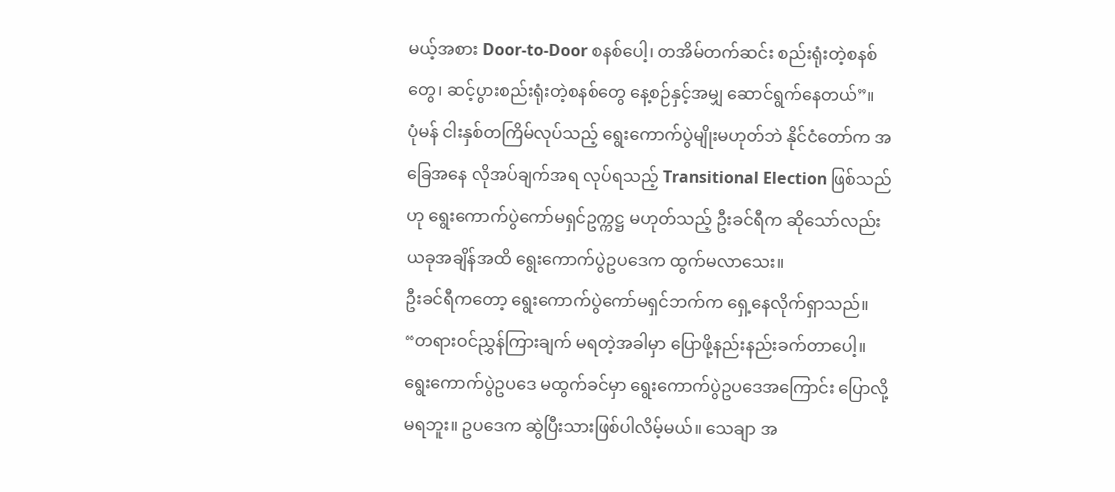မယ့်အစား Door-to-Door စနစ်ပေါ့၊ တအိမ်တက်ဆင်း စည်းရုံးတဲ့စနစ်တွေ၊ ဆင့်ပွားစည်းရုံးတဲ့စနစ်တွေ နေ့စဉ်နှင့်အမျှ ဆောင်ရွက်နေတယ်”။
ပုံမန် ငါးနှစ်တကြိမ်လုပ်သည့် ရွေးကောက်ပွဲမျိုးမဟုတ်ဘဲ နိုင်ငံတော်က အခြေအနေ လိုအပ်ချက်အရ လုပ်ရသည့် Transitional Election ဖြစ်သည်ဟု ရွေးကောက်ပွဲကော်မရှင်ဥက္ကဋ္ဌ မဟုတ်သည့် ဦးခင်ရီက ဆိုသော်လည်း ယခုအချိန်အထိ ရွေးကောက်ပွဲဥပဒေက ထွက်မလာသေး။
ဦးခင်ရီကတော့ ရွေးကောက်ပွဲကော်မရှင်ဘက်က ရှေ့နေလိုက်ရှာသည်။ “တရားဝင်ညွှန်ကြားချက် မရတဲ့အခါမှာ ပြောဖို့နည်းနည်းခက်တာပေါ့။ ရွေးကောက်ပွဲဥပဒေ မထွက်ခင်မှာ ရွေးကောက်ပွဲဥပဒေအကြောင်း ပြောလို့မရဘူး။ ဥပဒေက ဆွဲပြီးသားဖြစ်ပါလိမ့်မယ်။ သေချာ အ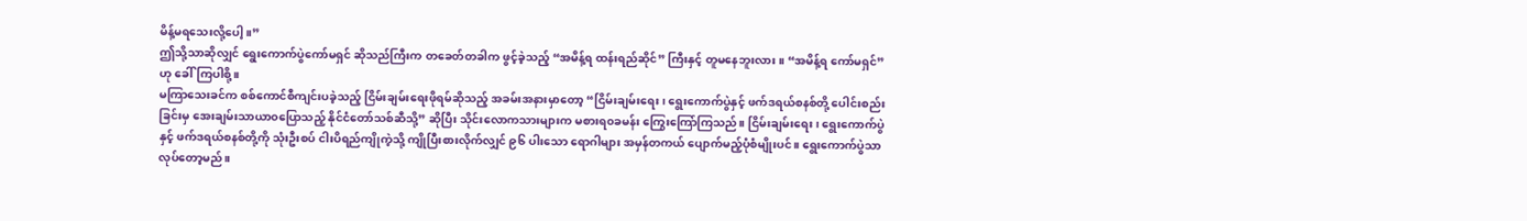မိန့်မရသေးလို့ပေါ့။”
ဤသို့သာဆိုလျှင် ရွေးကောက်ပွဲကော်မရှင် ဆိုသည်ကြီးက တခေတ်တခါက ဖွင့်ခဲ့သည့် “အမိန့်ရ ထန်းရည်ဆိုင်” ကြီးနှင့် တူမနေဘူးလား။ “အမိန့်ရ ကော်မရှင်” ဟု ခေါ်ကြပါစို့။
မကြာသေးခင်က စစ်ကောင်စီကျင်းပခဲ့သည့် ငြိမ်းချမ်းရေးဖိုရမ်ဆိုသည့် အခမ်းအနားမှာတော့ “ငြိမ်းချမ်းရေး၊ ရွေးကောက်ပွဲနှင့် ဖက်ဒရယ်စနစ်တို့ ပေါင်းစည်းခြင်းမှ အေးချမ်းသာယာ၀ပြောသည့် နိုင်ငံတော်သစ်ဆီသို့” ဆိုပြီး သိုင်းလောကသားများက မစားရ၀ခမန်း ကြွေးကြော်ကြသည်။ ငြိမ်းချမ်းရေး၊ ရွေးကောက်ပွဲနှင့် ဖက်ဒရယ်စနစ်တို့ကို သုံးဦးစပ် ငါးပိရည်ကျိုကဲ့သို့ ကျိုပြီးစားလိုက်လျှင် ၉၆ ပါးသော ရောဂါများ အမှန်တကယ် ပျောက်မည့်ပုံစံမျိုးပင်။ ရွေးကောက်ပွဲသာ လုပ်တော့မည်။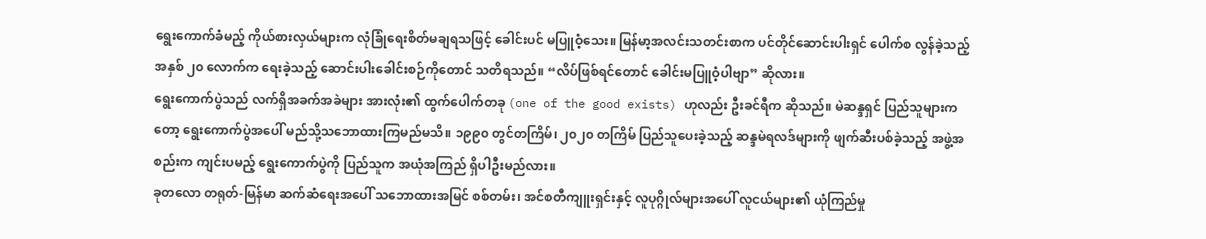ရွေးကောက်ခံမည့် ကိုယ်စားလှယ်များက လုံခြုံရေးစိတ်မချရသဖြင့် ခေါင်းပင် မပြူဝံ့သေး။ မြန်မာ့အလင်းသတင်းစာက ပင်တိုင်ဆောင်းပါးရှင် ပေါက်စ လွန်ခဲ့သည့် အနှစ် ၂၀ လောက်က ရေးခဲ့သည့် ဆောင်းပါးခေါင်းစဉ်ကိုတောင် သတိရသည်။ “လိပ်ဖြစ်ရင်တောင် ခေါင်းမပြူဝံ့ပါဗျာ” ဆိုလား။
ရွေးကောက်ပွဲသည် လက်ရှိအခက်အခဲများ အားလုံး၏ ထွက်ပေါက်တခု (one of the good exists) ဟုလည်း ဦးခင်ရီက ဆိုသည်။ မဲဆန္ဒရှင် ပြည်သူများကတော့ ရွေးကောက်ပွဲအပေါ် မည်သို့သဘောထားကြမည်မသိ။ ၁၉၉၀ တွင်တကြိမ်၊ ၂၀၂၀ တကြိမ် ပြည်သူပေးခဲ့သည့် ဆန္ဒမဲရလဒ်များကို ဖျက်ဆီးပစ်ခဲ့သည့် အဖွဲ့အစည်းက ကျင်းပမည့် ရွေးကောက်ပွဲကို ပြည်သူက အယုံအကြည် ရှိပါဦးမည်လား။
ခုတလော တရုတ်-မြန်မာ ဆက်ဆံရေးအပေါ် သဘောထားအမြင် စစ်တမ်း၊ အင်စတီကျူးရှင်းနှင့် လူပုဂ္ဂိုလ်များအပေါ် လူငယ်များ၏ ယုံကြည်မှု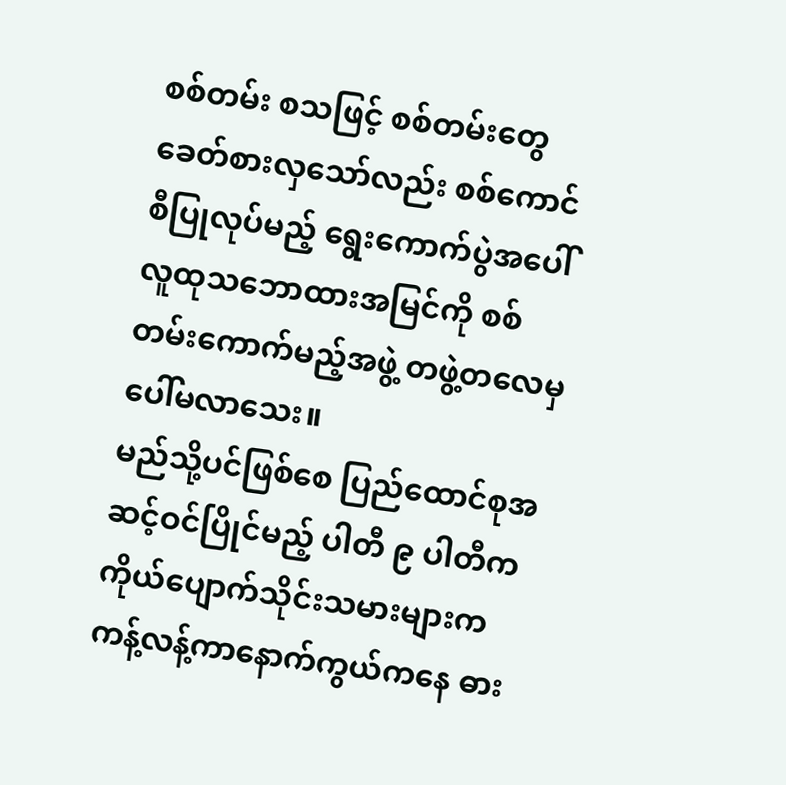စစ်တမ်း စသဖြင့် စစ်တမ်းတွေ ခေတ်စားလှသော်လည်း စစ်ကောင်စီပြုလုပ်မည့် ရွေးကောက်ပွဲအပေါ် လူထုသဘောထားအမြင်ကို စစ်တမ်းကောက်မည့်အဖွဲ့ တဖွဲ့တလေမှ ပေါ်မလာသေး။
မည်သို့ပင်ဖြစ်စေ ပြည်ထောင်စုအဆင့်ဝင်ပြိုင်မည့် ပါတီ ၉ ပါတီက ကိုယ်ပျောက်သိုင်းသမားများက ကန့်လန့်ကာနောက်ကွယ်ကနေ ဓား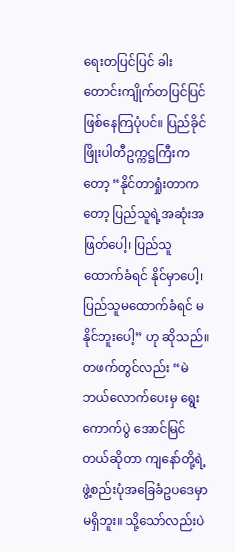ရေးတပြင်ပြင် ခါးတောင်းကျိုက်တပြင်ပြင် ဖြစ်နေကြပုံပင်။ ပြည်ခိုင်ဖြိုးပါတီဥက္ကဋ္ဌကြီးကတော့ “နိုင်တာရှုံးတာကတော့ ပြည်သူရဲ့အဆုံးအဖြတ်ပေါ့၊ ပြည်သူထောက်ခံရင် နိုင်မှာပေါ့၊ ပြည်သူမထောက်ခံရင် မနိုင်ဘူးပေါ့” ဟု ဆိုသည်။
တဖက်တွင်လည်း “မဲဘယ်လောက်ပေးမှ ရွေးကောက်ပွဲ အောင်မြင်တယ်ဆိုတာ ကျနော်တို့ရဲ့ ဖွဲ့စည်းပုံအခြေခံဥပဒေမှာ မရှိဘူး။ သို့သော်လည်းပဲ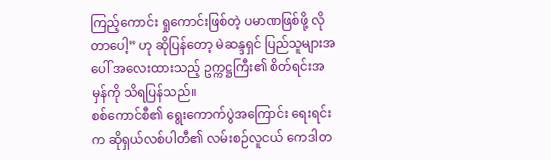ကြည့်ကောင်း ရှုကောင်းဖြစ်တဲ့ ပမာဏဖြစ်ဖို့ လိုတာပေါ့” ဟု ဆိုပြန်တော့ မဲဆန္ဒရှင် ပြည်သူများအပေါ် အလေးထားသည့် ဥက္ကဋ္ဌကြီး၏ စိတ်ရင်းအမှန်ကို သိရပြန်သည်။
စစ်ကောင်စီ၏ ရွေးကောက်ပွဲအကြောင်း ရေးရင်းက ဆိုရှယ်လစ်ပါတီ၏ လမ်းစဉ်လူငယ် ကေဒါတ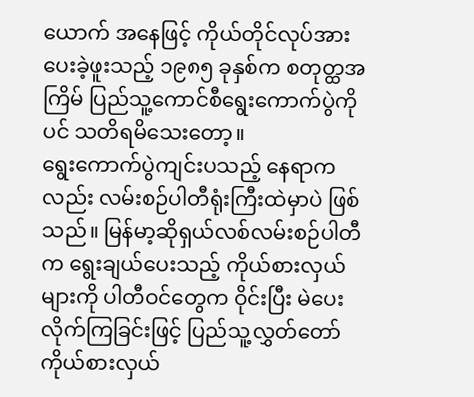ယောက် အနေဖြင့် ကိုယ်တိုင်လုပ်အားပေးခဲ့ဖူးသည့် ၁၉၈၅ ခုနှစ်က စတုတ္ထအကြိမ် ပြည်သူ့ကောင်စီရွေးကောက်ပွဲကိုပင် သတိရမိသေးတော့။
ရွေးကောက်ပွဲကျင်းပသည့် နေရာကလည်း လမ်းစဉ်ပါတီရုံးကြီးထဲမှာပဲ ဖြစ်သည်။ မြန်မာ့ဆိုရှယ်လစ်လမ်းစဉ်ပါတီက ရွေးချယ်ပေးသည့် ကိုယ်စားလှယ်များကို ပါတီဝင်တွေက ဝိုင်းပြီး မဲပေးလိုက်ကြခြင်းဖြင့် ပြည်သူ့လွှတ်တော်ကိုယ်စားလှယ်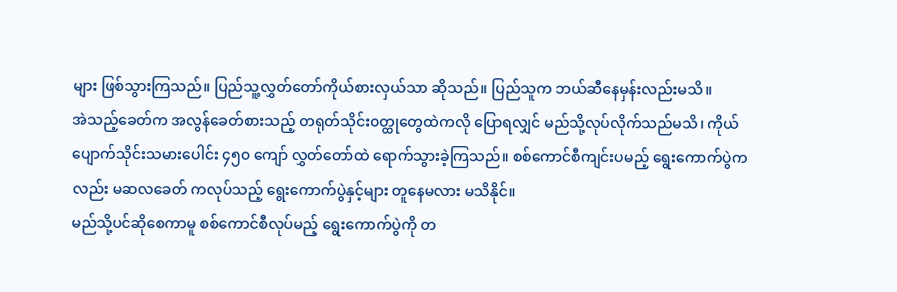များ ဖြစ်သွားကြသည်။ ပြည်သူ့လွှတ်တော်ကိုယ်စားလှယ်သာ ဆိုသည်။ ပြည်သူက ဘယ်ဆီနေမှန်းလည်းမသိ။
အဲသည့်ခေတ်က အလွန်ခေတ်စားသည့် တရုတ်သိုင်း၀တ္ထုတွေထဲကလို ပြောရလျှင် မည်သို့လုပ်လိုက်သည်မသိ၊ ကိုယ်ပျောက်သိုင်းသမားပေါင်း ၄၅၀ ကျော် လွှတ်တော်ထဲ ရောက်သွားခဲ့ကြသည်။ စစ်ကောင်စီကျင်းပမည့် ရွေးကောက်ပွဲကလည်း မဆလခေတ် ကလုပ်သည့် ရွေးကောက်ပွဲနှင့်များ တူနေမလား မသိနိုင်။
မည်သို့ပင်ဆိုစေကာမူ စစ်ကောင်စီလုပ်မည့် ရွေးကောက်ပွဲကို တ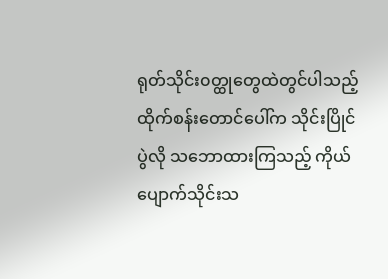ရုတ်သိုင်း၀တ္ထုတွေထဲတွင်ပါသည့် ထိုက်စန်းတောင်ပေါ်က သိုင်းပြိုင်ပွဲလို သဘောထားကြသည့် ကိုယ်ပျောက်သိုင်းသ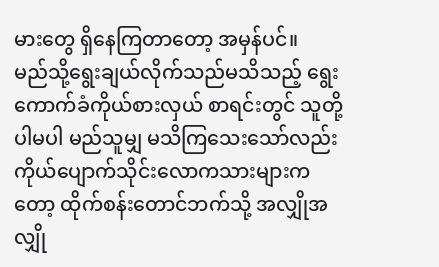မားတွေ ရှိနေကြတာတော့ အမှန်ပင်။
မည်သို့ရွေးချယ်လိုက်သည်မသိသည့် ရွေးကောက်ခံကိုယ်စားလှယ် စာရင်းတွင် သူတို့ပါမပါ မည်သူမျှ မသိကြသေးသော်လည်း ကိုယ်ပျောက်သိုင်းလောကသားများကတော့ ထိုက်စန်းတောင်ဘက်သို့ အလျှိုအလျှို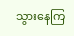သွားနေကြ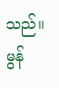သည်။
မွန်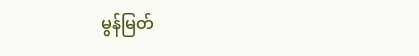မွန်မြတ်